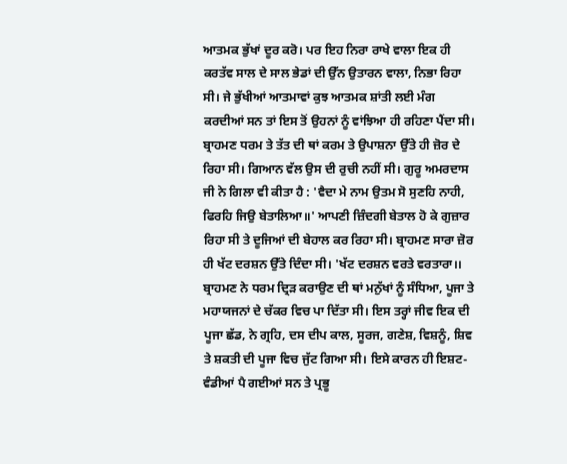ਆਤਮਕ ਭੁੱਖਾਂ ਦੂਰ ਕਰੋ। ਪਰ ਇਹ ਨਿਰਾ ਰਾਖੇ ਵਾਲਾ ਇਕ ਹੀ ਕਰਤੱਵ ਸਾਲ ਦੇ ਸਾਲ ਭੇਡਾਂ ਦੀ ਉੱਨ ਉਤਾਰਨ ਵਾਲਾ, ਨਿਭਾ ਰਿਹਾ ਸੀ। ਜੇ ਭੁੱਖੀਆਂ ਆਤਮਾਵਾਂ ਕੁਝ ਆਤਮਕ ਸ਼ਾਂਤੀ ਲਈ ਮੰਗ ਕਰਦੀਆਂ ਸਨ ਤਾਂ ਇਸ ਤੋਂ ਉਹਨਾਂ ਨੂੰ ਵਾਂਝਿਆ ਹੀ ਰਹਿਣਾ ਪੈਂਦਾ ਸੀ।
ਬ੍ਰਾਹਮਣ ਧਰਮ ਤੇ ਤੱਤ ਦੀ ਥਾਂ ਕਰਮ ਤੇ ਉਪਾਸ਼ਨਾ ਉੱਤੇ ਹੀ ਜ਼ੋਰ ਦੇ ਰਿਹਾ ਸੀ। ਗਿਆਨ ਵੱਲ ਉਸ ਦੀ ਰੁਚੀ ਨਹੀਂ ਸੀ। ਗੁਰੂ ਅਮਰਦਾਸ ਜੀ ਨੇ ਗਿਲਾ ਵੀ ਕੀਤਾ ਹੈ : 'ਵੈਦਾ ਮੇ ਨਾਮ ਉਤਮ ਸੋ ਸੁਣਹਿ ਨਾਹੀ, ਫਿਰਹਿ ਜਿਉ ਬੇਤਾਲਿਆ॥' ਆਪਣੀ ਜ਼ਿੰਦਗੀ ਬੇਤਾਲ ਹੋ ਕੇ ਗੁਜ਼ਾਰ ਰਿਹਾ ਸੀ ਤੇ ਦੂਜਿਆਂ ਦੀ ਬੇਹਾਲ ਕਰ ਰਿਹਾ ਸੀ। ਬ੍ਰਾਹਮਣ ਸਾਰਾ ਜ਼ੋਰ ਹੀ ਖੱਟ ਦਰਸ਼ਨ ਉੱਤੇ ਦਿੰਦਾ ਸੀ। 'ਖੱਟ ਦਰਸ਼ਨ ਵਰਤੇ ਵਰਤਾਰਾ।। ਬ੍ਰਾਹਮਣ ਨੇ ਧਰਮ ਦ੍ਰਿੜ ਕਰਾਉਣ ਦੀ ਥਾਂ ਮਨੁੱਖਾਂ ਨੂੰ ਸੰਧਿਆ, ਪੂਜਾ ਤੇ ਮਹਾਯਜਨਾਂ ਦੇ ਚੱਕਰ ਵਿਚ ਪਾ ਦਿੱਤਾ ਸੀ। ਇਸ ਤਰ੍ਹਾਂ ਜੀਵ ਇਕ ਦੀ ਪੂਜਾ ਛੱਡ, ਨੇ ਗ੍ਰਹਿ, ਦਸ ਦੀਪ ਕਾਲ, ਸੂਰਜ, ਗਣੇਸ਼, ਵਿਸ਼ਨੂੰ, ਸ਼ਿਵ ਤੇ ਸ਼ਕਤੀ ਦੀ ਪੂਜਾ ਵਿਚ ਜੁੱਟ ਗਿਆ ਸੀ। ਇਸੇ ਕਾਰਨ ਹੀ ਇਸ਼ਟ-ਵੰਡੀਆਂ ਪੈ ਗਈਆਂ ਸਨ ਤੇ ਪ੍ਰਭੂ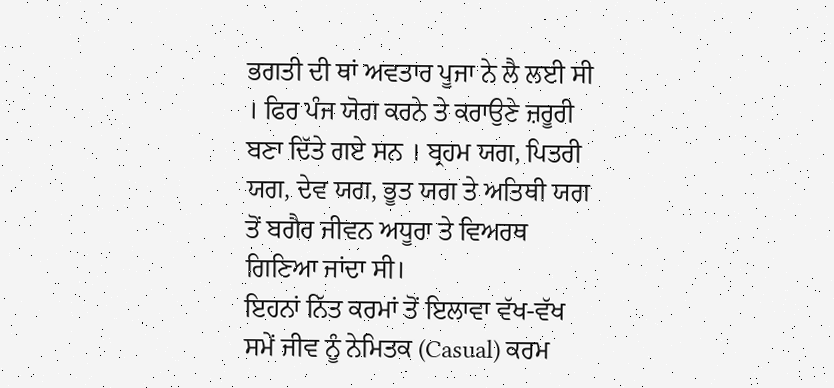ਭਗਤੀ ਦੀ ਥਾਂ ਅਵਤਾਰ ਪੂਜਾ ਨੇ ਲੈ ਲਈ ਸੀ । ਫਿਰ ਪੰਜ ਯੋਗ ਕਰਨੇ ਤੇ ਕਰਾਉਣੇ ਜ਼ਰੂਰੀ ਬਣਾ ਦਿੱਤੇ ਗਏ ਸਨ । ਬ੍ਰਹਮ ਯਗ, ਪਿਤਰੀ ਯਗ, ਦੇਵ ਯਗ, ਭੂਤ ਯਗ ਤੇ ਅਤਿਥੀ ਯਗ ਤੋਂ ਬਗੈਰ ਜੀਵਨ ਅਧੂਰਾ ਤੇ ਵਿਅਰਥ ਗਿਣਿਆ ਜਾਂਦਾ ਸੀ।
ਇਹਨਾਂ ਨਿੱਤ ਕਰਮਾਂ ਤੋਂ ਇਲਾਵਾ ਵੱਖ-ਵੱਖ ਸਮੇਂ ਜੀਵ ਨੂੰ ਨੇਮਿਤਕ (Casual) ਕਰਮ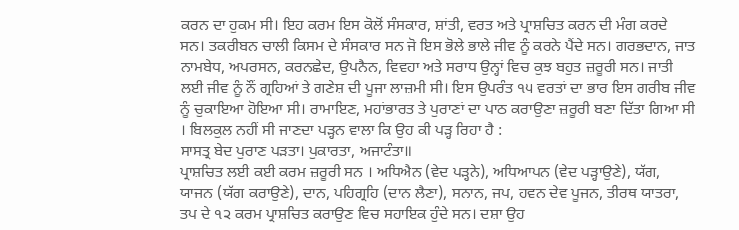ਕਰਨ ਦਾ ਹੁਕਮ ਸੀ। ਇਹ ਕਰਮ ਇਸ ਕੋਲੋਂ ਸੰਸਕਾਰ, ਸ਼ਾਂਤੀ, ਵਰਤ ਅਤੇ ਪ੍ਰਾਸ਼ਚਿਤ ਕਰਨ ਦੀ ਮੰਗ ਕਰਦੇ ਸਨ। ਤਕਰੀਬਨ ਚਾਲੀ ਕਿਸਮ ਦੇ ਸੰਸਕਾਰ ਸਨ ਜੋ ਇਸ ਭੋਲੇ ਭਾਲੇ ਜੀਵ ਨੂੰ ਕਰਨੇ ਪੈਂਦੇ ਸਨ। ਗਰਭਦਾਨ, ਜਾਤ ਨਾਮਬੇਧ, ਅਪਰਸਨ, ਕਰਨਛੇਦ, ਉਪਨੈਨ, ਵਿਵਹਾ ਅਤੇ ਸਰਾਧ ਉਨ੍ਹਾਂ ਵਿਚ ਕੁਝ ਬਹੁਤ ਜ਼ਰੂਰੀ ਸਨ। ਜਾਤੀ ਲਈ ਜੀਵ ਨੂੰ ਨੌਂ ਗ੍ਰਹਿਆਂ ਤੇ ਗਣੇਸ਼ ਦੀ ਪੂਜਾ ਲਾਜ਼ਮੀ ਸੀ। ਇਸ ਉਪਰੰਤ ੧੫ ਵਰਤਾਂ ਦਾ ਭਾਰ ਇਸ ਗਰੀਬ ਜੀਵ ਨੂੰ ਚੁਕਾਇਆ ਹੋਇਆ ਸੀ। ਰਾਮਾਇਣ, ਮਹਾਂਭਾਰਤ ਤੇ ਪੁਰਾਣਾਂ ਦਾ ਪਾਠ ਕਰਾਉਣਾ ਜ਼ਰੂਰੀ ਬਣਾ ਦਿੱਤਾ ਗਿਆ ਸੀ । ਬਿਲਕੁਲ ਨਹੀਂ ਸੀ ਜਾਣਦਾ ਪੜ੍ਹਨ ਵਾਲਾ ਕਿ ਉਹ ਕੀ ਪੜ੍ਹ ਰਿਹਾ ਹੈ :
ਸਾਸਤ੍ਰ ਬੇਦ ਪੁਰਾਣ ਪੜਤਾ। ਪੁਕਾਰਤਾ, ਅਜਾਟੰਤਾ॥
ਪ੍ਰਾਸ਼ਚਿਤ ਲਈ ਕਈ ਕਰਮ ਜ਼ਰੂਰੀ ਸਨ । ਅਧਿਐਨ (ਵੇਦ ਪੜ੍ਹਨੇ), ਅਧਿਆਪਨ (ਵੇਦ ਪੜ੍ਹਾਉਣੇ), ਯੱਗ, ਯਾਜਨ (ਯੱਗ ਕਰਾਉਣੇ), ਦਾਨ, ਪਹਿਗ੍ਰਹਿ (ਦਾਨ ਲੈਣਾ), ਸਨਾਨ, ਜਪ, ਹਵਨ ਦੇਵ ਪੂਜਨ, ਤੀਰਥ ਯਾਤਰਾ, ਤਪ ਦੇ ੧੨ ਕਰਮ ਪ੍ਰਾਸ਼ਚਿਤ ਕਰਾਉਣ ਵਿਚ ਸਹਾਇਕ ਹੁੰਦੇ ਸਨ। ਦਸ਼ਾ ਉਹ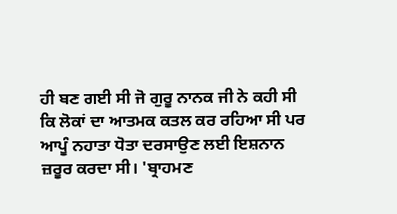ਹੀ ਬਣ ਗਈ ਸੀ ਜੋ ਗੁਰੂ ਨਾਨਕ ਜੀ ਨੇ ਕਹੀ ਸੀ ਕਿ ਲੋਕਾਂ ਦਾ ਆਤਮਕ ਕਤਲ ਕਰ ਰਹਿਆ ਸੀ ਪਰ ਆਪੂੰ ਨਹਾਤਾ ਧੋਤਾ ਦਰਸਾਉਣ ਲਈ ਇਸ਼ਨਾਨ ਜ਼ਰੂਰ ਕਰਦਾ ਸੀ। 'ਬ੍ਰਾਹਮਣ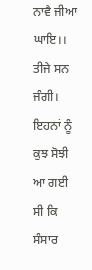ਨਾਵੈ ਜੀਆ ਘਾਇ।।
ਤੀਜੇ ਸਨ ਜੰਗੀ। ਇਹਨਾਂ ਨੂੰ ਕੁਝ ਸੋਝੀ ਆ ਗਈ ਸੀ ਕਿ ਸੰਸਾਰ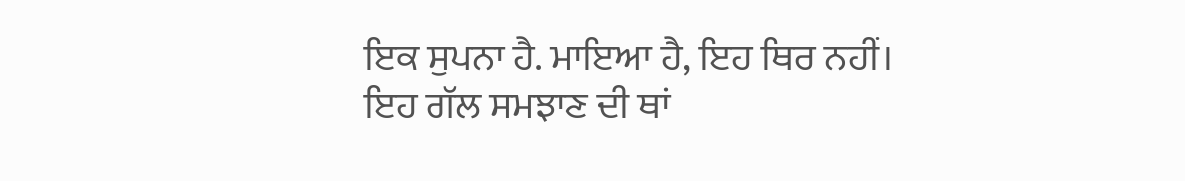ਇਕ ਸੁਪਨਾ ਹੈ. ਮਾਇਆ ਹੈ, ਇਹ ਥਿਰ ਨਹੀਂ। ਇਹ ਗੱਲ ਸਮਝਾਣ ਦੀ ਥਾਂ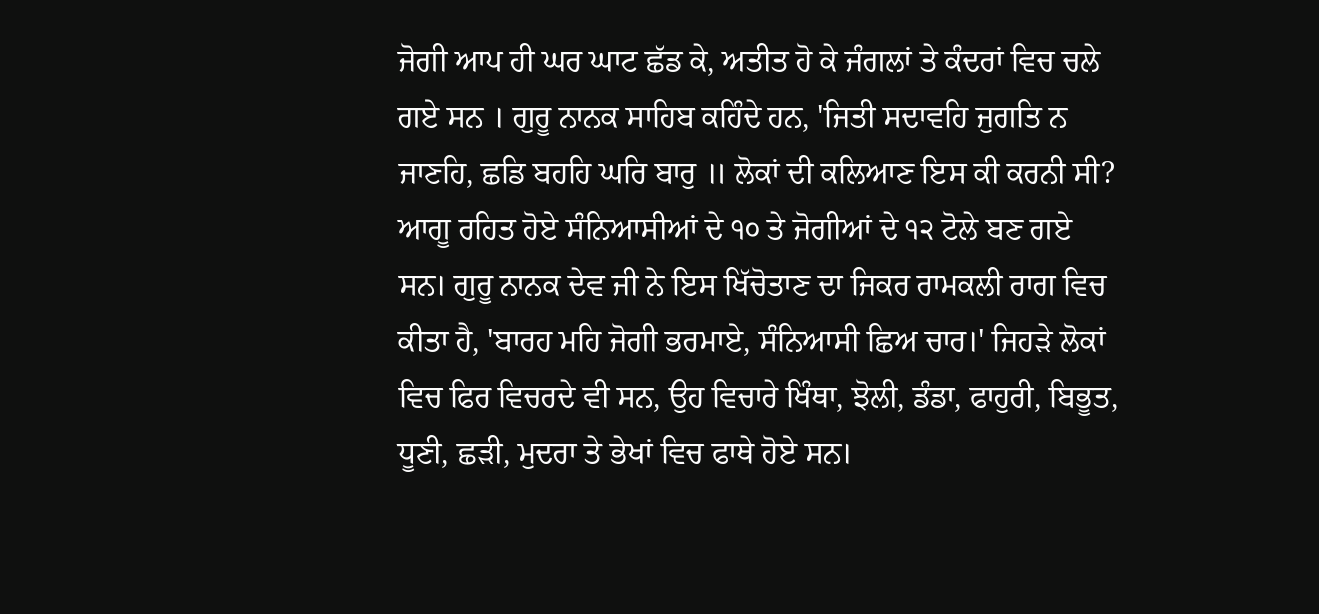ਜੋਗੀ ਆਪ ਹੀ ਘਰ ਘਾਟ ਛੱਡ ਕੇ, ਅਤੀਤ ਹੋ ਕੇ ਜੰਗਲਾਂ ਤੇ ਕੰਦਰਾਂ ਵਿਚ ਚਲੇ ਗਏ ਸਨ । ਗੁਰੂ ਨਾਨਕ ਸਾਹਿਬ ਕਹਿੰਦੇ ਹਨ, 'ਜਿਤੀ ਸਦਾਵਹਿ ਜੁਗਤਿ ਨ ਜਾਣਹਿ, ਛਡਿ ਬਹਹਿ ਘਰਿ ਬਾਰੁ ॥ ਲੋਕਾਂ ਦੀ ਕਲਿਆਣ ਇਸ ਕੀ ਕਰਨੀ ਸੀ? ਆਗੂ ਰਹਿਤ ਹੋਏ ਸੰਨਿਆਸੀਆਂ ਦੇ ੧੦ ਤੇ ਜੋਗੀਆਂ ਦੇ ੧੨ ਟੋਲੇ ਬਣ ਗਏ ਸਨ। ਗੁਰੂ ਨਾਨਕ ਦੇਵ ਜੀ ਨੇ ਇਸ ਖਿੱਚੋਤਾਣ ਦਾ ਜਿਕਰ ਰਾਮਕਲੀ ਰਾਗ ਵਿਚ ਕੀਤਾ ਹੈ, 'ਬਾਰਹ ਮਹਿ ਜੋਗੀ ਭਰਮਾਏ, ਸੰਨਿਆਸੀ ਛਿਅ ਚਾਰ।' ਜਿਹੜੇ ਲੋਕਾਂ ਵਿਚ ਫਿਰ ਵਿਚਰਦੇ ਵੀ ਸਨ, ਉਹ ਵਿਚਾਰੇ ਖਿੰਥਾ, ਝੋਲੀ, ਡੰਡਾ, ਫਾਹੁਰੀ, ਬਿਭੂਤ, ਧੂਣੀ, ਛੜੀ, ਮੁਦਰਾ ਤੇ ਭੇਖਾਂ ਵਿਚ ਫਾਥੇ ਹੋਏ ਸਨ।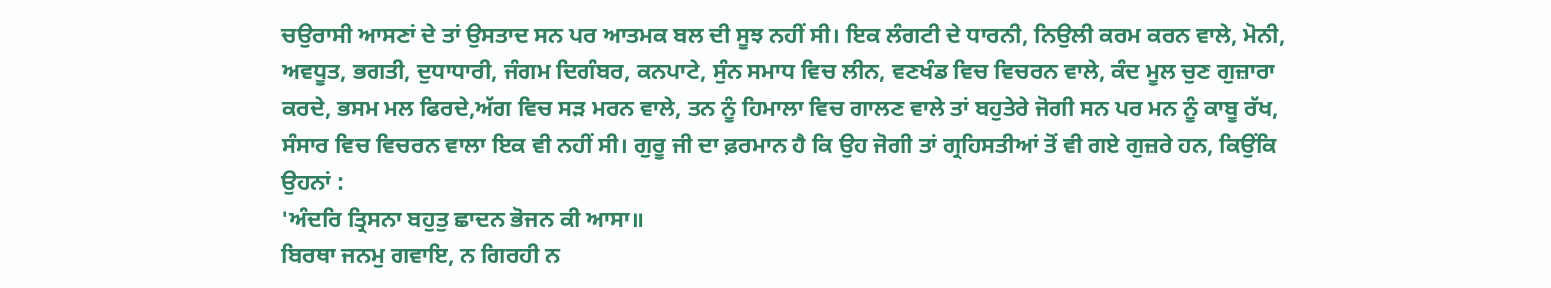ਚਉਰਾਸੀ ਆਸਣਾਂ ਦੇ ਤਾਂ ਉਸਤਾਦ ਸਨ ਪਰ ਆਤਮਕ ਬਲ ਦੀ ਸੂਝ ਨਹੀਂ ਸੀ। ਇਕ ਲੰਗਟੀ ਦੇ ਧਾਰਨੀ, ਨਿਉਲੀ ਕਰਮ ਕਰਨ ਵਾਲੇ, ਮੋਨੀ, ਅਵਧੂਤ, ਭਗਤੀ, ਦੁਧਾਧਾਰੀ, ਜੰਗਮ ਦਿਗੰਬਰ, ਕਨਪਾਟੇ, ਸੁੰਨ ਸਮਾਧ ਵਿਚ ਲੀਨ, ਵਣਖੰਡ ਵਿਚ ਵਿਚਰਨ ਵਾਲੇ, ਕੰਦ ਮੂਲ ਚੁਣ ਗੁਜ਼ਾਰਾ ਕਰਦੇ, ਭਸਮ ਮਲ ਫਿਰਦੇ,ਅੱਗ ਵਿਚ ਸੜ ਮਰਨ ਵਾਲੇ, ਤਨ ਨੂੰ ਹਿਮਾਲਾ ਵਿਚ ਗਾਲਣ ਵਾਲੇ ਤਾਂ ਬਹੁਤੇਰੇ ਜੋਗੀ ਸਨ ਪਰ ਮਨ ਨੂੰ ਕਾਬੂ ਰੱਖ, ਸੰਸਾਰ ਵਿਚ ਵਿਚਰਨ ਵਾਲਾ ਇਕ ਵੀ ਨਹੀਂ ਸੀ। ਗੁਰੂ ਜੀ ਦਾ ਫ਼ਰਮਾਨ ਹੈ ਕਿ ਉਹ ਜੋਗੀ ਤਾਂ ਗ੍ਰਹਿਸਤੀਆਂ ਤੋਂ ਵੀ ਗਏ ਗੁਜ਼ਰੇ ਹਨ, ਕਿਉਂਕਿ ਉਹਨਾਂ :
'ਅੰਦਰਿ ਤ੍ਰਿਸਨਾ ਬਹੁਤੁ ਛਾਦਨ ਭੋਜਨ ਕੀ ਆਸਾ॥
ਬਿਰਥਾ ਜਨਮੁ ਗਵਾਇ, ਨ ਗਿਰਹੀ ਨ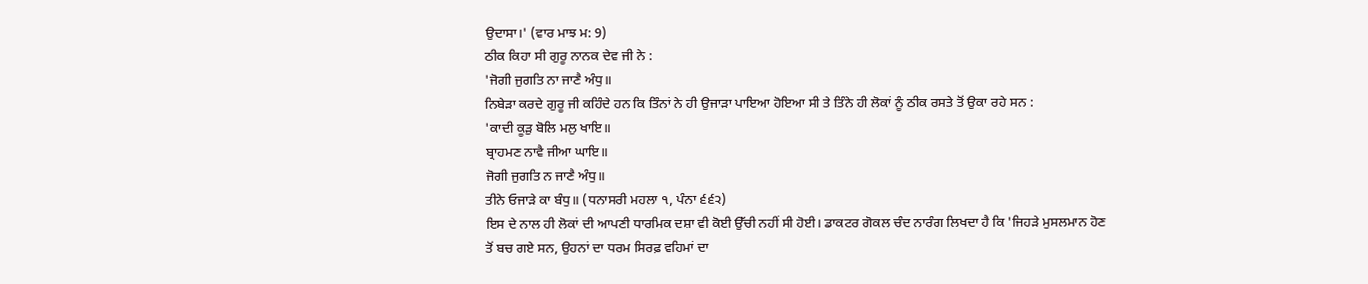ਉਦਾਸਾ।' (ਵਾਰ ਮਾਝ ਮ: 9)
ਠੀਕ ਕਿਹਾ ਸੀ ਗੁਰੂ ਨਾਨਕ ਦੇਵ ਜੀ ਨੇ :
'ਜੋਗੀ ਜੁਗਤਿ ਨਾ ਜਾਣੈ ਅੰਧੁ॥
ਨਿਬੇੜਾ ਕਰਦੇ ਗੁਰੂ ਜੀ ਕਹਿੰਦੇ ਹਨ ਕਿ ਤਿੰਨਾਂ ਨੇ ਹੀ ਉਜਾੜਾ ਪਾਇਆ ਹੋਇਆ ਸੀ ਤੇ ਤਿੰਨੇ ਹੀ ਲੋਕਾਂ ਨੂੰ ਠੀਕ ਰਸਤੇ ਤੋਂ ਉਕਾ ਰਹੇ ਸਨ :
'ਕਾਦੀ ਕੂੜੁ ਬੋਲਿ ਮਲੁ ਖਾਇ॥
ਬ੍ਰਾਹਮਣ ਨਾਵੈ ਜੀਆ ਘਾਇ॥
ਜੋਗੀ ਜੁਗਤਿ ਨ ਜਾਣੈ ਅੰਧੁ॥
ਤੀਨੇ ਓਜਾੜੇ ਕਾ ਬੰਧੁ॥ (ਧਨਾਸਰੀ ਮਹਲਾ ੧, ਪੰਨਾ ੬੬੨)
ਇਸ ਦੇ ਨਾਲ ਹੀ ਲੋਕਾਂ ਦੀ ਆਪਣੀ ਧਾਰਮਿਕ ਦਸ਼ਾ ਵੀ ਕੋਈ ਉੱਚੀ ਨਹੀਂ ਸੀ ਹੋਈ। ਡਾਕਟਰ ਗੋਕਲ ਚੰਦ ਨਾਰੰਗ ਲਿਖਦਾ ਹੈ ਕਿ 'ਜਿਹੜੇ ਮੁਸਲਮਾਨ ਹੋਣ ਤੋਂ ਬਚ ਗਏ ਸਨ, ਉਹਨਾਂ ਦਾ ਧਰਮ ਸਿਰਫ਼ ਵਹਿਮਾਂ ਦਾ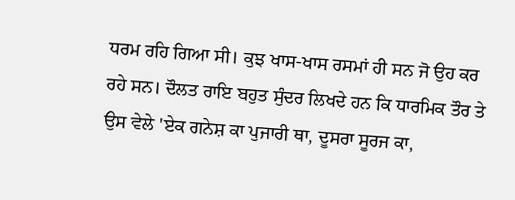ਧਰਮ ਰਹਿ ਗਿਆ ਸੀ। ਕੁਝ ਖਾਸ-ਖਾਸ ਰਸਮਾਂ ਹੀ ਸਨ ਜੋ ਉਹ ਕਰ ਰਹੇ ਸਨ। ਦੌਲਤ ਰਾਇ ਬਹੁਤ ਸੁੰਦਰ ਲਿਖਦੇ ਹਨ ਕਿ ਧਾਰਮਿਕ ਤੌਰ ਤੇ ਉਸ ਵੇਲੇ 'ਏਕ ਗਨੇਸ਼ ਕਾ ਪੁਜਾਰੀ ਥਾ, ਦੂਸਰਾ ਸੂਰਜ ਕਾ,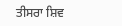ਤੀਸਰਾ ਸ਼ਿਵ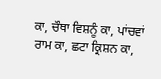ਕਾ, ਚੌਥਾ ਵਿਸ਼ਨੂੰ ਕਾ, ਪਾਂਚਵਾਂ ਰਾਮ ਕਾ, ਛਟਾ ਕ੍ਰਿਸ਼ਨ ਕਾ,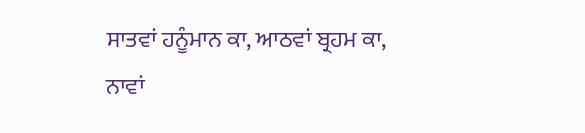ਸਾਤਵਾਂ ਹਨੂੰਮਾਨ ਕਾ, ਆਠਵਾਂ ਬ੍ਰਹਮ ਕਾ, ਨਾਵਾਂ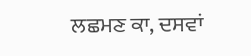ਲਛਮਣ ਕਾ, ਦਸਵਾਂ